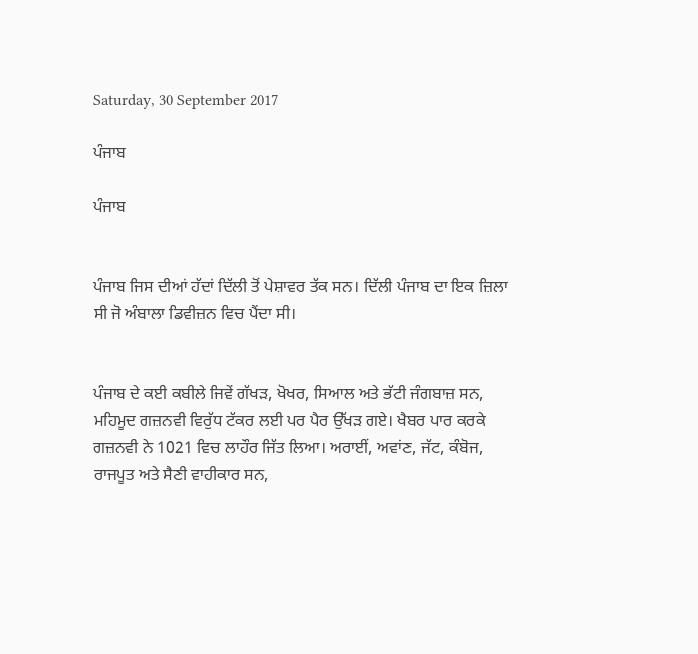Saturday, 30 September 2017

ਪੰਜਾਬ

ਪੰਜਾਬ


ਪੰਜਾਬ ਜਿਸ ਦੀਆਂ ਹੱਦਾਂ ਦਿੱਲੀ ਤੋਂ ਪੇਸ਼ਾਵਰ ਤੱਕ ਸਨ। ਦਿੱਲੀ ਪੰਜਾਬ ਦਾ ਇਕ ਜ਼ਿਲਾ ਸੀ ਜੋ ਅੰਬਾਲਾ ਡਿਵੀਜ਼ਨ ਵਿਚ ਪੈਂਦਾ ਸੀ।


ਪੰਜਾਬ ਦੇ ਕਈ ਕਬੀਲੇ ਜਿਵੇਂ ਗੱਖੜ, ਖੋਖਰ, ਸਿਆਲ ਅਤੇ ਭੱਟੀ ਜੰਗਬਾਜ਼ ਸਨ, ਮਹਿਮੂਦ ਗਜ਼ਨਵੀ ਵਿਰੁੱਧ ਟੱਕਰ ਲਈ ਪਰ ਪੈਰ ਉੱਖੜ ਗਏ। ਖੈਬਰ ਪਾਰ ਕਰਕੇ ਗਜ਼ਨਵੀ ਨੇ 1021 ਵਿਚ ਲਾਹੌਰ ਜਿੱਤ ਲਿਆ। ਅਰਾਈਂ, ਅਵਾਂਣ, ਜੱਟ, ਕੰਬੋਜ, ਰਾਜਪੂਤ ਅਤੇ ਸੈਣੀ ਵਾਹੀਕਾਰ ਸਨ,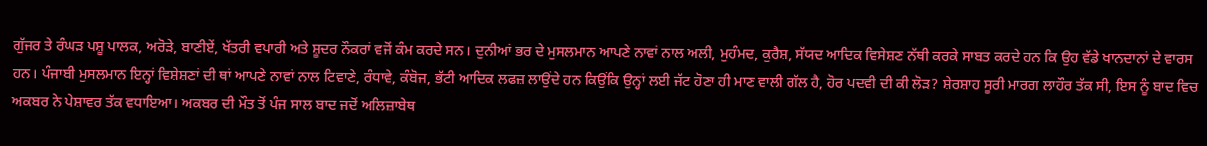ਗੁੱਜਰ ਤੇ ਰੰਘੜ ਪਸ਼ੂ ਪਾਲਕ, ਅਰੋੜੇ, ਬਾਣੀਏਂ, ਖੱਤਰੀ ਵਪਾਰੀ ਅਤੇ ਸ਼ੂਦਰ ਨੌਕਰਾਂ ਵਜੋਂ ਕੰਮ ਕਰਦੇ ਸਨ। ਦੁਨੀਆਂ ਭਰ ਦੇ ਮੁਸਲਮਾਨ ਆਪਣੇ ਨਾਵਾਂ ਨਾਲ ਅਲੀ, ਮੁਹੰਮਦ, ਕੁਰੈਸ਼, ਸੱਯਦ ਆਦਿਕ ਵਿਸੇਸ਼ਣ ਨੱਥੀ ਕਰਕੇ ਸਾਬਤ ਕਰਦੇ ਹਨ ਕਿ ਉਹ ਵੱਡੇ ਖਾਨਦਾਨਾਂ ਦੇ ਵਾਰਸ ਹਨ। ਪੰਜਾਬੀ ਮੁਸਲਮਾਨ ਇਨ੍ਹਾਂ ਵਿਸ਼ੇਸ਼ਣਾਂ ਦੀ ਥਾਂ ਆਪਣੇ ਨਾਵਾਂ ਨਾਲ ਟਿਵਾਣੇ, ਰੰਧਾਵੇ, ਕੰਬੋਜ, ਭੱਟੀ ਆਦਿਕ ਲਫਜ਼ ਲਾਉਂਦੇ ਹਨ ਕਿਉਂਕਿ ਉਨ੍ਹਾਂ ਲਈ ਜੱਟ ਹੋਣਾ ਹੀ ਮਾਣ ਵਾਲੀ ਗੱਲ ਹੈ, ਹੋਰ ਪਦਵੀ ਦੀ ਕੀ ਲੋੜ? ਸ਼ੇਰਸ਼ਾਹ ਸੂਰੀ ਮਾਰਗ ਲਾਹੌਰ ਤੱਕ ਸੀ, ਇਸ ਨੂੰ ਬਾਦ ਵਿਚ ਅਕਬਰ ਨੇ ਪੇਸ਼ਾਵਰ ਤੱਕ ਵਧਾਇਆ। ਅਕਬਰ ਦੀ ਮੌਤ ਤੋਂ ਪੰਜ ਸਾਲ ਬਾਦ ਜਦੋਂ ਅਲਿਜ਼ਾਬੇਥ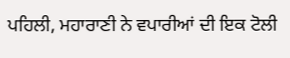ਪਹਿਲੀ, ਮਹਾਰਾਣੀ ਨੇ ਵਪਾਰੀਆਂ ਦੀ ਇਕ ਟੋਲੀ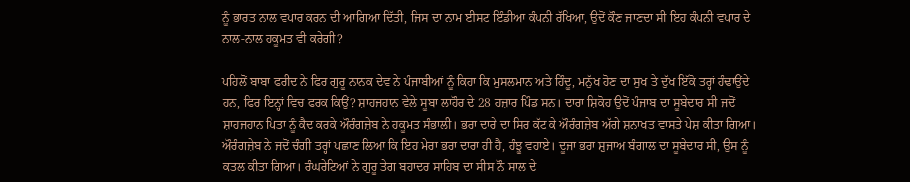ਨੂੰ ਭਾਰਤ ਨਾਲ ਵਪਾਰ ਕਰਨ ਦੀ ਆਗਿਆ ਦਿੱਤੀ, ਜਿਸ ਦਾ ਨਾਮ ਈਸਟ ਇੰਡੀਆ ਕੰਪਨੀ ਰੱਖਿਆ, ਉਦੋਂ ਕੌਣ ਜਾਣਦਾ ਸੀ ਇਹ ਕੰਪਨੀ ਵਪਾਰ ਦੇ ਨਾਲ-ਨਾਲ ਹਕੂਮਤ ਵੀ ਕਰੇਗੀ?

ਪਹਿਲੋਂ ਬਾਬਾ ਫਰੀਦ ਨੇ ਫਿਰ ਗੁਰੂ ਨਾਨਕ ਦੇਵ ਨੇ ਪੰਜਾਬੀਆਂ ਨੂੰ ਕਿਹਾ ਕਿ ਮੁਸਲਮਾਨ ਅਤੇ ਹਿੰਦੂ, ਮਨੁੱਖ ਹੋਣ ਦਾ ਸੁਖ ਤੇ ਦੁੱਖ ਇੱਕੋ ਤਰ੍ਹਾਂ ਹੰਢਾਉਂਦੇ ਹਨ, ਫਿਰ ਇਨ੍ਹਾਂ ਵਿਚ ਫਰਕ ਕਿਉਂ? ਸ਼ਾਹਜਹਾਨ ਵੇਲੇ ਸੂਬਾ ਲਾਹੌਰ ਦੇ 28 ਹਜ਼ਾਰ ਪਿੰਡ ਸਨ। ਦਾਰਾ ਸ਼ਿਕੋਹ ਉਦੋਂ ਪੰਜਾਬ ਦਾ ਸੂਬੇਦਾਰ ਸੀ ਜਦੋਂ ਸ਼ਾਹਜਹਾਨ ਪਿਤਾ ਨੂੰ ਕੈਦ ਕਰਕੇ ਔਰੰਗਜ਼ੇਬ ਨੇ ਹਕੂਮਤ ਸੰਭਾਲੀ। ਭਰਾ ਦਾਰੇ ਦਾ ਸਿਰ ਕੱਟ ਕੇ ਔਰੰਗਜ਼ੇਬ ਅੱਗੇ ਸ਼ਨਾਖਤ ਵਾਸਤੇ ਪੇਸ਼ ਕੀਤਾ ਗਿਆ। ਔਰੰਗਜ਼ੇਬ ਨੇ ਜਦੋਂ ਚੰਗੀ ਤਰ੍ਹਾਂ ਪਛਾਣ ਲਿਆ ਕਿ ਇਹ ਮੇਰਾ ਭਰਾ ਦਾਰਾ ਹੀ ਹੈ, ਹੰਝੂ ਵਹਾਏ। ਦੂਜਾ ਭਰਾ ਸ਼ੁਜਾਅ ਬੰਗਾਲ ਦਾ ਸੂਬੇਦਾਰ ਸੀ, ਉਸ ਨੂੰ ਕਤਲ ਕੀਤਾ ਗਿਆ। ਰੰਘਰੇਟਿਆਂ ਨੇ ਗੁਰੂ ਤੇਗ ਬਹਾਦਰ ਸਾਹਿਬ ਦਾ ਸੀਸ ਨੌ ਸਾਲ ਦੇ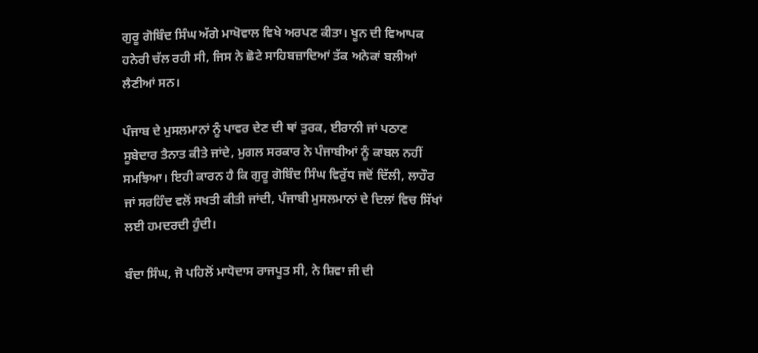ਗੁਰੂ ਗੋਬਿੰਦ ਸਿੰਘ ਅੱਗੇ ਮਾਖੋਵਾਲ ਵਿਖੇ ਅਰਪਣ ਕੀਤਾ। ਖੂਨ ਦੀ ਵਿਆਪਕ ਹਨੇਰੀ ਚੱਲ ਰਹੀ ਸੀ, ਜਿਸ ਨੇ ਛੋਟੇ ਸਾਹਿਬਜ਼ਾਦਿਆਂ ਤੱਕ ਅਨੇਕਾਂ ਬਲੀਆਂ ਲੈਣੀਆਂ ਸਨ।

ਪੰਜਾਬ ਦੇ ਮੁਸਲਮਾਨਾਂ ਨੂੰ ਪਾਵਰ ਦੇਣ ਦੀ ਥਾਂ ਤੁਰਕ, ਈਰਾਨੀ ਜਾਂ ਪਠਾਣ ਸੂਬੇਦਾਰ ਤੈਨਾਤ ਕੀਤੇ ਜਾਂਦੇ, ਮੁਗਲ ਸਰਕਾਰ ਨੇ ਪੰਜਾਬੀਆਂ ਨੂੰ ਕਾਬਲ ਨਹੀਂ ਸਮਝਿਆ। ਇਹੀ ਕਾਰਨ ਹੈ ਕਿ ਗੁਰੂ ਗੋਬਿੰਦ ਸਿੰਘ ਵਿਰੁੱਧ ਜਦੋਂ ਦਿੱਲੀ, ਲਾਹੌਰ ਜਾਂ ਸਰਹਿੰਦ ਵਲੋਂ ਸਖਤੀ ਕੀਤੀ ਜਾਂਦੀ, ਪੰਜਾਬੀ ਮੁਸਲਮਾਨਾਂ ਦੇ ਦਿਲਾਂ ਵਿਚ ਸਿੱਖਾਂ ਲਈ ਹਮਦਰਦੀ ਹੁੰਦੀ।

ਬੰਦਾ ਸਿੰਘ, ਜੋ ਪਹਿਲੋਂ ਮਾਧੋਦਾਸ ਰਾਜਪੂਤ ਸੀ, ਨੇ ਸ਼ਿਵਾ ਜੀ ਦੀ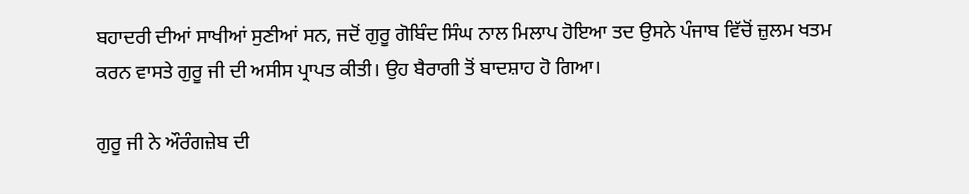ਬਹਾਦਰੀ ਦੀਆਂ ਸਾਖੀਆਂ ਸੁਣੀਆਂ ਸਨ, ਜਦੋਂ ਗੁਰੂ ਗੋਬਿੰਦ ਸਿੰਘ ਨਾਲ ਮਿਲਾਪ ਹੋਇਆ ਤਦ ਉਸਨੇ ਪੰਜਾਬ ਵਿੱਚੋਂ ਜ਼ੁਲਮ ਖਤਮ ਕਰਨ ਵਾਸਤੇ ਗੁਰੂ ਜੀ ਦੀ ਅਸੀਸ ਪ੍ਰਾਪਤ ਕੀਤੀ। ਉਹ ਬੈਰਾਗੀ ਤੋਂ ਬਾਦਸ਼ਾਹ ਹੋ ਗਿਆ।

ਗੁਰੂ ਜੀ ਨੇ ਔਰੰਗਜ਼ੇਬ ਦੀ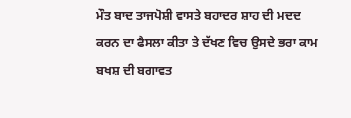ਮੌਤ ਬਾਦ ਤਾਜਪੋਸ਼ੀ ਵਾਸਤੇ ਬਹਾਦਰ ਸ਼ਾਹ ਦੀ ਮਦਦ ਕਰਨ ਦਾ ਫੈਸਲਾ ਕੀਤਾ ਤੇ ਦੱਖਣ ਵਿਚ ਉਸਦੇ ਭਰਾ ਕਾਮ ਬਖਸ਼ ਦੀ ਬਗਾਵਤ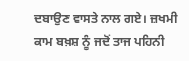ਦਬਾਉਣ ਵਾਸਤੇ ਨਾਲ ਗਏ। ਜ਼ਖਮੀ ਕਾਮ ਬਖ਼ਸ਼ ਨੂੰ ਜਦੋਂ ਤਾਜ ਪਹਿਨੀ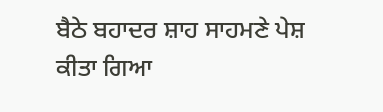ਬੈਠੇ ਬਹਾਦਰ ਸ਼ਾਹ ਸਾਹਮਣੇ ਪੇਸ਼ ਕੀਤਾ ਗਿਆ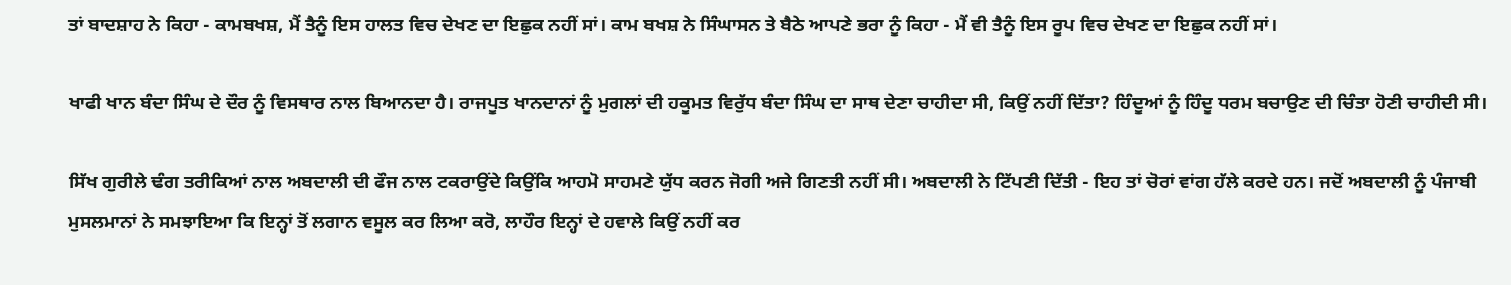ਤਾਂ ਬਾਦਸ਼ਾਹ ਨੇ ਕਿਹਾ - ਕਾਮਬਖਸ਼, ਮੈਂ ਤੈਨੂੰ ਇਸ ਹਾਲਤ ਵਿਚ ਦੇਖਣ ਦਾ ਇਛੁਕ ਨਹੀਂ ਸਾਂ। ਕਾਮ ਬਖਸ਼ ਨੇ ਸਿੰਘਾਸਨ ਤੇ ਬੈਠੇ ਆਪਣੇ ਭਰਾ ਨੂੰ ਕਿਹਾ - ਮੈਂ ਵੀ ਤੈਨੂੰ ਇਸ ਰੂਪ ਵਿਚ ਦੇਖਣ ਦਾ ਇਛੁਕ ਨਹੀਂ ਸਾਂ।

ਖਾਫੀ ਖਾਨ ਬੰਦਾ ਸਿੰਘ ਦੇ ਦੌਰ ਨੂੰ ਵਿਸਥਾਰ ਨਾਲ ਬਿਆਨਦਾ ਹੈ। ਰਾਜਪੂਤ ਖਾਨਦਾਨਾਂ ਨੂੰ ਮੁਗਲਾਂ ਦੀ ਹਕੂਮਤ ਵਿਰੁੱਧ ਬੰਦਾ ਸਿੰਘ ਦਾ ਸਾਥ ਦੇਣਾ ਚਾਹੀਦਾ ਸੀ, ਕਿਉਂ ਨਹੀਂ ਦਿੱਤਾ? ਹਿੰਦੂਆਂ ਨੂੰ ਹਿੰਦੂ ਧਰਮ ਬਚਾਉਣ ਦੀ ਚਿੰਤਾ ਹੋਣੀ ਚਾਹੀਦੀ ਸੀ।

ਸਿੱਖ ਗੁਰੀਲੇ ਢੰਗ ਤਰੀਕਿਆਂ ਨਾਲ ਅਬਦਾਲੀ ਦੀ ਫੌਜ ਨਾਲ ਟਕਰਾਉਂਦੇ ਕਿਉਂਕਿ ਆਹਮੋ ਸਾਹਮਣੇ ਯੁੱਧ ਕਰਨ ਜੋਗੀ ਅਜੇ ਗਿਣਤੀ ਨਹੀਂ ਸੀ। ਅਬਦਾਲੀ ਨੇ ਟਿੱਪਣੀ ਦਿੱਤੀ - ਇਹ ਤਾਂ ਚੋਰਾਂ ਵਾਂਗ ਹੱਲੇ ਕਰਦੇ ਹਨ। ਜਦੋਂ ਅਬਦਾਲੀ ਨੂੰ ਪੰਜਾਬੀ ਮੁਸਲਮਾਨਾਂ ਨੇ ਸਮਝਾਇਆ ਕਿ ਇਨ੍ਹਾਂ ਤੋਂ ਲਗਾਨ ਵਸੂਲ ਕਰ ਲਿਆ ਕਰੋ, ਲਾਹੌਰ ਇਨ੍ਹਾਂ ਦੇ ਹਵਾਲੇ ਕਿਉਂ ਨਹੀਂ ਕਰ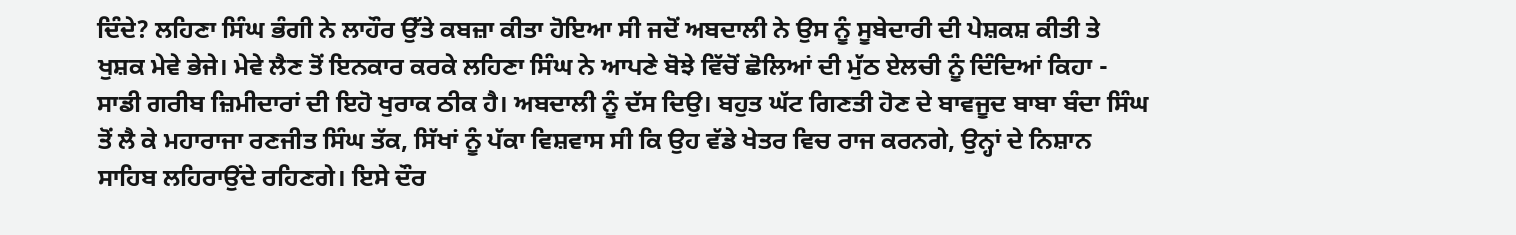ਦਿੰਦੇ? ਲਹਿਣਾ ਸਿੰਘ ਭੰਗੀ ਨੇ ਲਾਹੌਰ ਉੱਤੇ ਕਬਜ਼ਾ ਕੀਤਾ ਹੋਇਆ ਸੀ ਜਦੋਂ ਅਬਦਾਲੀ ਨੇ ਉਸ ਨੂੰ ਸੂਬੇਦਾਰੀ ਦੀ ਪੇਸ਼ਕਸ਼ ਕੀਤੀ ਤੇ ਖੁਸ਼ਕ ਮੇਵੇ ਭੇਜੇ। ਮੇਵੇ ਲੈਣ ਤੋਂ ਇਨਕਾਰ ਕਰਕੇ ਲਹਿਣਾ ਸਿੰਘ ਨੇ ਆਪਣੇ ਬੋਝੇ ਵਿੱਚੋਂ ਛੋਲਿਆਂ ਦੀ ਮੁੱਠ ਏਲਚੀ ਨੂੰ ਦਿੰਦਿਆਂ ਕਿਹਾ - ਸਾਡੀ ਗਰੀਬ ਜ਼ਿਮੀਦਾਰਾਂ ਦੀ ਇਹੋ ਖੁਰਾਕ ਠੀਕ ਹੈ। ਅਬਦਾਲੀ ਨੂੰ ਦੱਸ ਦਿਉ। ਬਹੁਤ ਘੱਟ ਗਿਣਤੀ ਹੋਣ ਦੇ ਬਾਵਜੂਦ ਬਾਬਾ ਬੰਦਾ ਸਿੰਘ ਤੋਂ ਲੈ ਕੇ ਮਹਾਰਾਜਾ ਰਣਜੀਤ ਸਿੰਘ ਤੱਕ, ਸਿੱਖਾਂ ਨੂੰ ਪੱਕਾ ਵਿਸ਼ਵਾਸ ਸੀ ਕਿ ਉਹ ਵੱਡੇ ਖੇਤਰ ਵਿਚ ਰਾਜ ਕਰਨਗੇ, ਉਨ੍ਹਾਂ ਦੇ ਨਿਸ਼ਾਨ ਸਾਹਿਬ ਲਹਿਰਾਉਂਦੇ ਰਹਿਣਗੇ। ਇਸੇ ਦੌਰ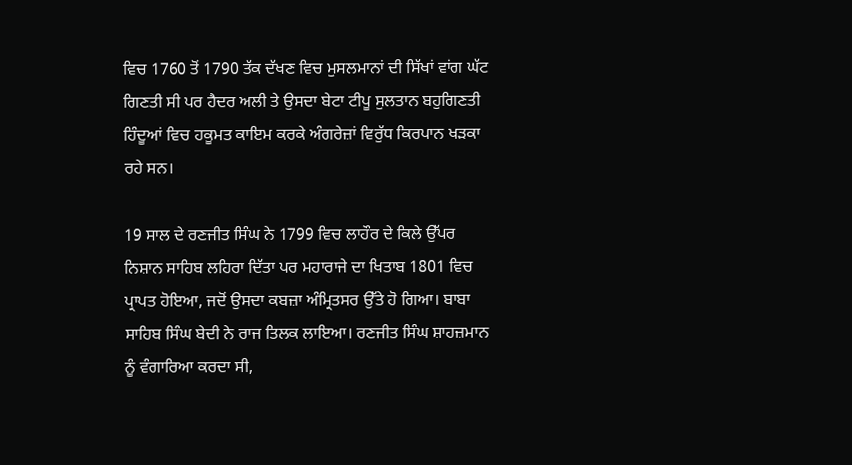ਵਿਚ 1760 ਤੋਂ 1790 ਤੱਕ ਦੱਖਣ ਵਿਚ ਮੁਸਲਮਾਨਾਂ ਦੀ ਸਿੱਖਾਂ ਵਾਂਗ ਘੱਟ ਗਿਣਤੀ ਸੀ ਪਰ ਹੈਦਰ ਅਲੀ ਤੇ ਉਸਦਾ ਬੇਟਾ ਟੀਪੂ ਸੁਲਤਾਨ ਬਹੁਗਿਣਤੀ ਹਿੰਦੂਆਂ ਵਿਚ ਹਕੂਮਤ ਕਾਇਮ ਕਰਕੇ ਅੰਗਰੇਜ਼ਾਂ ਵਿਰੁੱਧ ਕਿਰਪਾਨ ਖੜਕਾ ਰਹੇ ਸਨ।

19 ਸਾਲ ਦੇ ਰਣਜੀਤ ਸਿੰਘ ਨੇ 1799 ਵਿਚ ਲਾਹੌਰ ਦੇ ਕਿਲੇ ਉੱਪਰ ਨਿਸ਼ਾਨ ਸਾਹਿਬ ਲਹਿਰਾ ਦਿੱਤਾ ਪਰ ਮਹਾਰਾਜੇ ਦਾ ਖਿਤਾਬ 1801 ਵਿਚ ਪ੍ਰਾਪਤ ਹੋਇਆ, ਜਦੋਂ ਉਸਦਾ ਕਬਜ਼ਾ ਅੰਮ੍ਰਿਤਸਰ ਉੱਤੇ ਹੋ ਗਿਆ। ਬਾਬਾ ਸਾਹਿਬ ਸਿੰਘ ਬੇਦੀ ਨੇ ਰਾਜ ਤਿਲਕ ਲਾਇਆ। ਰਣਜੀਤ ਸਿੰਘ ਸ਼ਾਹਜ਼ਮਾਨ ਨੂੰ ਵੰਗਾਰਿਆ ਕਰਦਾ ਸੀ,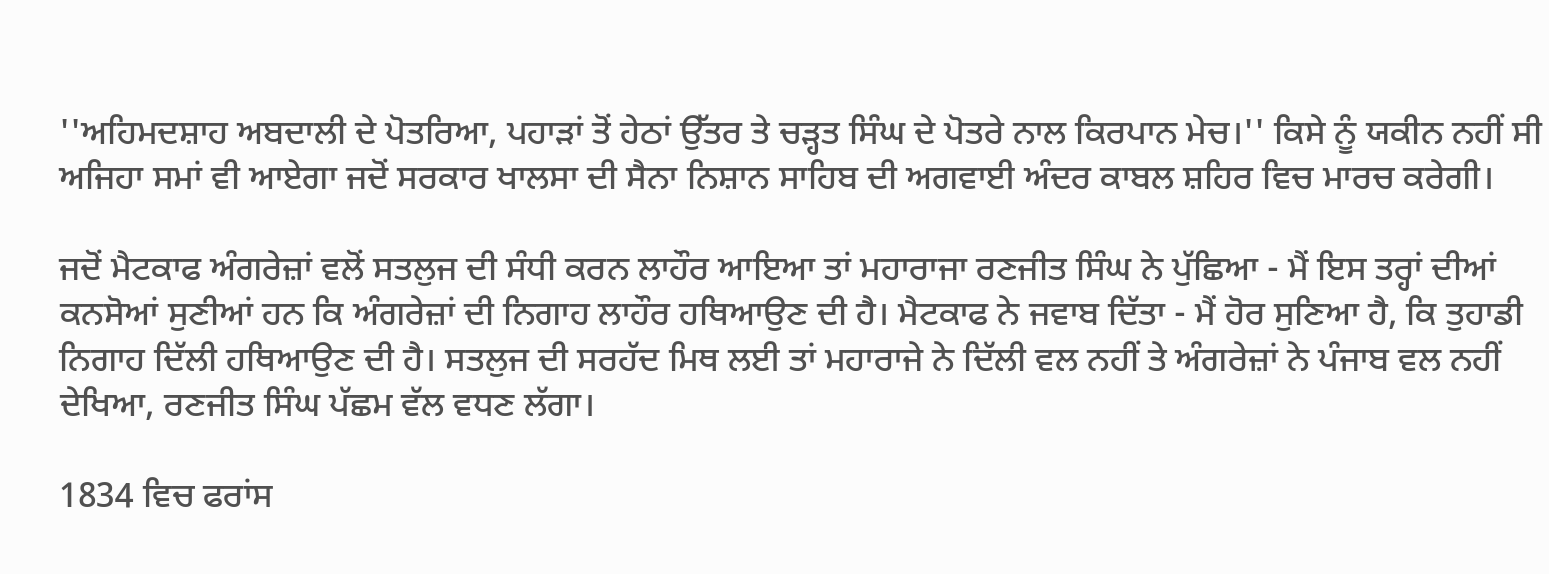''ਅਹਿਮਦਸ਼ਾਹ ਅਬਦਾਲੀ ਦੇ ਪੋਤਰਿਆ, ਪਹਾੜਾਂ ਤੋਂ ਹੇਠਾਂ ਉੱਤਰ ਤੇ ਚੜ੍ਹਤ ਸਿੰਘ ਦੇ ਪੋਤਰੇ ਨਾਲ ਕਿਰਪਾਨ ਮੇਚ।'' ਕਿਸੇ ਨੂੰ ਯਕੀਨ ਨਹੀਂ ਸੀ ਅਜਿਹਾ ਸਮਾਂ ਵੀ ਆਏਗਾ ਜਦੋਂ ਸਰਕਾਰ ਖਾਲਸਾ ਦੀ ਸੈਨਾ ਨਿਸ਼ਾਨ ਸਾਹਿਬ ਦੀ ਅਗਵਾਈ ਅੰਦਰ ਕਾਬਲ ਸ਼ਹਿਰ ਵਿਚ ਮਾਰਚ ਕਰੇਗੀ।

ਜਦੋਂ ਮੈਟਕਾਫ ਅੰਗਰੇਜ਼ਾਂ ਵਲੋਂ ਸਤਲੁਜ ਦੀ ਸੰਧੀ ਕਰਨ ਲਾਹੌਰ ਆਇਆ ਤਾਂ ਮਹਾਰਾਜਾ ਰਣਜੀਤ ਸਿੰਘ ਨੇ ਪੁੱਛਿਆ - ਮੈਂ ਇਸ ਤਰ੍ਹਾਂ ਦੀਆਂ ਕਨਸੋਆਂ ਸੁਣੀਆਂ ਹਨ ਕਿ ਅੰਗਰੇਜ਼ਾਂ ਦੀ ਨਿਗਾਹ ਲਾਹੌਰ ਹਥਿਆਉਣ ਦੀ ਹੈ। ਮੈਟਕਾਫ ਨੇ ਜਵਾਬ ਦਿੱਤਾ - ਮੈਂ ਹੋਰ ਸੁਣਿਆ ਹੈ, ਕਿ ਤੁਹਾਡੀ ਨਿਗਾਹ ਦਿੱਲੀ ਹਥਿਆਉਣ ਦੀ ਹੈ। ਸਤਲੁਜ ਦੀ ਸਰਹੱਦ ਮਿਥ ਲਈ ਤਾਂ ਮਹਾਰਾਜੇ ਨੇ ਦਿੱਲੀ ਵਲ ਨਹੀਂ ਤੇ ਅੰਗਰੇਜ਼ਾਂ ਨੇ ਪੰਜਾਬ ਵਲ ਨਹੀਂ ਦੇਖਿਆ, ਰਣਜੀਤ ਸਿੰਘ ਪੱਛਮ ਵੱਲ ਵਧਣ ਲੱਗਾ।

1834 ਵਿਚ ਫਰਾਂਸ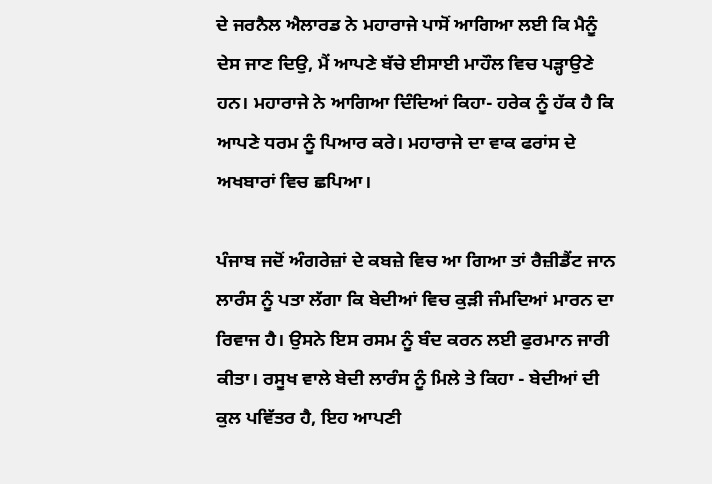ਦੇ ਜਰਨੈਲ ਐਲਾਰਡ ਨੇ ਮਹਾਰਾਜੇ ਪਾਸੋਂ ਆਗਿਆ ਲਈ ਕਿ ਮੈਨੂੰ ਦੇਸ ਜਾਣ ਦਿਉ, ਮੈਂ ਆਪਣੇ ਬੱਚੇ ਈਸਾਈ ਮਾਹੌਲ ਵਿਚ ਪੜ੍ਹਾਉਣੇ ਹਨ। ਮਹਾਰਾਜੇ ਨੇ ਆਗਿਆ ਦਿੰਦਿਆਂ ਕਿਹਾ- ਹਰੇਕ ਨੂੰ ਹੱਕ ਹੈ ਕਿ ਆਪਣੇ ਧਰਮ ਨੂੰ ਪਿਆਰ ਕਰੇ। ਮਹਾਰਾਜੇ ਦਾ ਵਾਕ ਫਰਾਂਸ ਦੇ ਅਖਬਾਰਾਂ ਵਿਚ ਛਪਿਆ।

ਪੰਜਾਬ ਜਦੋਂ ਅੰਗਰੇਜ਼ਾਂ ਦੇ ਕਬਜ਼ੇ ਵਿਚ ਆ ਗਿਆ ਤਾਂ ਰੈਜ਼ੀਡੈਂਟ ਜਾਨ ਲਾਰੰਸ ਨੂੰ ਪਤਾ ਲੱਗਾ ਕਿ ਬੇਦੀਆਂ ਵਿਚ ਕੁੜੀ ਜੰਮਦਿਆਂ ਮਾਰਨ ਦਾ ਰਿਵਾਜ ਹੈ। ਉਸਨੇ ਇਸ ਰਸਮ ਨੂੰ ਬੰਦ ਕਰਨ ਲਈ ਫੁਰਮਾਨ ਜਾਰੀ ਕੀਤਾ। ਰਸੂਖ ਵਾਲੇ ਬੇਦੀ ਲਾਰੰਸ ਨੂੰ ਮਿਲੇ ਤੇ ਕਿਹਾ - ਬੇਦੀਆਂ ਦੀ ਕੁਲ ਪਵਿੱਤਰ ਹੈ, ਇਹ ਆਪਣੀ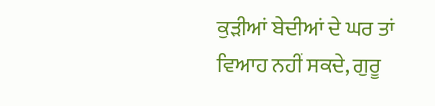ਕੁੜੀਆਂ ਬੇਦੀਆਂ ਦੇ ਘਰ ਤਾਂ ਵਿਆਹ ਨਹੀਂ ਸਕਦੇ, ਗੁਰੂ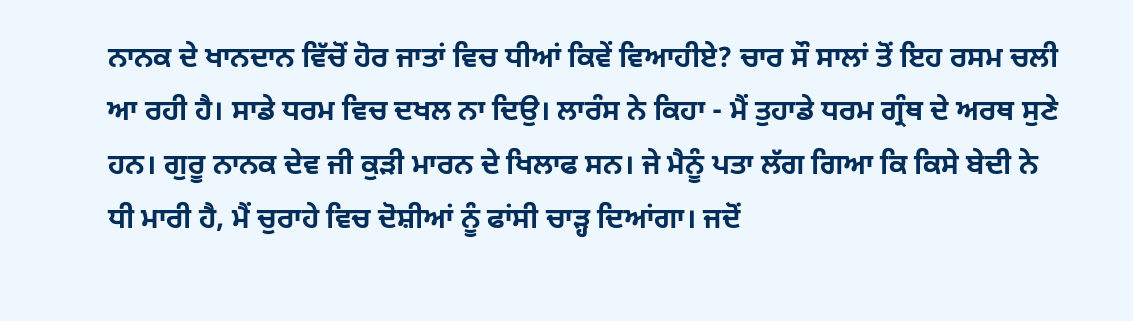ਨਾਨਕ ਦੇ ਖਾਨਦਾਨ ਵਿੱਚੋਂ ਹੋਰ ਜਾਤਾਂ ਵਿਚ ਧੀਆਂ ਕਿਵੇਂ ਵਿਆਹੀਏ? ਚਾਰ ਸੌ ਸਾਲਾਂ ਤੋਂ ਇਹ ਰਸਮ ਚਲੀ ਆ ਰਹੀ ਹੈ। ਸਾਡੇ ਧਰਮ ਵਿਚ ਦਖਲ ਨਾ ਦਿਉ। ਲਾਰੰਸ ਨੇ ਕਿਹਾ - ਮੈਂ ਤੁਹਾਡੇ ਧਰਮ ਗ੍ਰੰਥ ਦੇ ਅਰਥ ਸੁਣੇ ਹਨ। ਗੁਰੂ ਨਾਨਕ ਦੇਵ ਜੀ ਕੁੜੀ ਮਾਰਨ ਦੇ ਖਿਲਾਫ ਸਨ। ਜੇ ਮੈਨੂੰ ਪਤਾ ਲੱਗ ਗਿਆ ਕਿ ਕਿਸੇ ਬੇਦੀ ਨੇ ਧੀ ਮਾਰੀ ਹੈ, ਮੈਂ ਚੁਰਾਹੇ ਵਿਚ ਦੋਸ਼ੀਆਂ ਨੂੰ ਫਾਂਸੀ ਚਾੜ੍ਹ ਦਿਆਂਗਾ। ਜਦੋਂ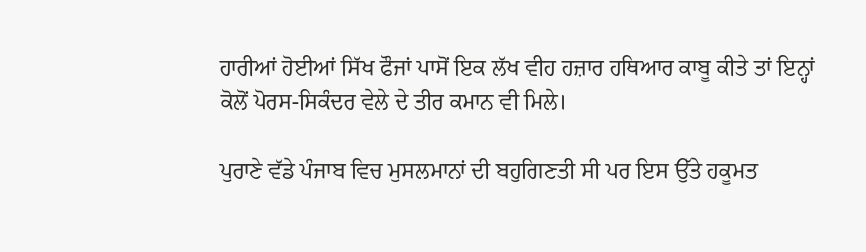ਹਾਰੀਆਂ ਹੋਈਆਂ ਸਿੱਖ ਫੌਜਾਂ ਪਾਸੋਂ ਇਕ ਲੱਖ ਵੀਹ ਹਜ਼ਾਰ ਹਥਿਆਰ ਕਾਬੂ ਕੀਤੇ ਤਾਂ ਇਨ੍ਹਾਂ ਕੋਲੋਂ ਪੋਰਸ-ਸਿਕੰਦਰ ਵੇਲੇ ਦੇ ਤੀਰ ਕਮਾਨ ਵੀ ਮਿਲੇ।

ਪੁਰਾਣੇ ਵੱਡੇ ਪੰਜਾਬ ਵਿਚ ਮੁਸਲਮਾਨਾਂ ਦੀ ਬਹੁਗਿਣਤੀ ਸੀ ਪਰ ਇਸ ਉੱਤੇ ਹਕੂਮਤ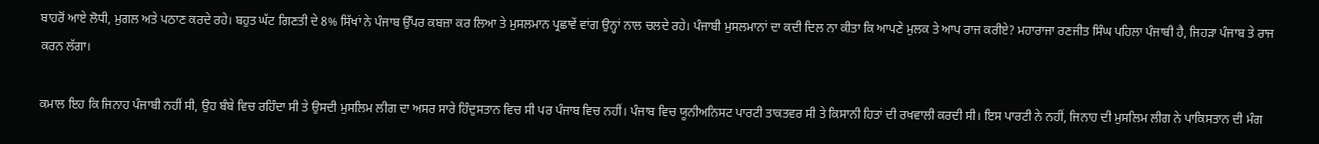ਬਾਹਰੋਂ ਆਏ ਲੋਧੀ, ਮੁਗਲ ਅਤੇ ਪਠਾਣ ਕਰਦੇ ਰਹੇ। ਬਹੁਤ ਘੱਟ ਗਿਣਤੀ ਦੇ 8% ਸਿੱਖਾਂ ਨੇ ਪੰਜਾਬ ਉੱਪਰ ਕਬਜ਼ਾ ਕਰ ਲਿਆ ਤੇ ਮੁਸਲਮਾਨ ਪ੍ਰਛਾਵੇਂ ਵਾਂਗ ਉਨ੍ਹਾਂ ਨਾਲ ਚਲਦੇ ਰਹੇ। ਪੰਜਾਬੀ ਮੁਸਲਮਾਨਾਂ ਦਾ ਕਦੀ ਦਿਲ ਨਾ ਕੀਤਾ ਕਿ ਆਪਣੇ ਮੁਲਕ ਤੇ ਆਪ ਰਾਜ ਕਰੀਏ? ਮਹਾਰਾਜਾ ਰਣਜੀਤ ਸਿੰਘ ਪਹਿਲਾ ਪੰਜਾਬੀ ਹੈ, ਜਿਹੜਾ ਪੰਜਾਬ ਤੇ ਰਾਜ ਕਰਨ ਲੱਗਾ।

ਕਮਾਲ ਇਹ ਕਿ ਜਿਨਾਹ ਪੰਜਾਬੀ ਨਹੀਂ ਸੀ, ਉਹ ਬੰਬੇ ਵਿਚ ਰਹਿੰਦਾ ਸੀ ਤੇ ਉਸਦੀ ਮੁਸਲਿਮ ਲੀਗ ਦਾ ਅਸਰ ਸਾਰੇ ਹਿੰਦੁਸਤਾਨ ਵਿਚ ਸੀ ਪਰ ਪੰਜਾਬ ਵਿਚ ਨਹੀਂ। ਪੰਜਾਬ ਵਿਚ ਯੂਨੀਅਨਿਸਟ ਪਾਰਟੀ ਤਾਕਤਵਰ ਸੀ ਤੇ ਕਿਸਾਨੀ ਹਿਤਾਂ ਦੀ ਰਖਵਾਲੀ ਕਰਦੀ ਸੀ। ਇਸ ਪਾਰਟੀ ਨੇ ਨਹੀਂ, ਜਿਨਾਹ ਦੀ ਮੁਸਲਿਮ ਲੀਗ ਨੇ ਪਾਕਿਸਤਾਨ ਦੀ ਮੰਗ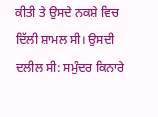ਕੀਤੀ ਤੇ ਉਸਦੇ ਨਕਸ਼ੇ ਵਿਚ ਦਿੱਲੀ ਸ਼ਾਮਲ ਸੀ। ਉਸਦੀ ਦਲੀਲ ਸੀ: ਸਮੁੰਦਰ ਕਿਨਾਰੇ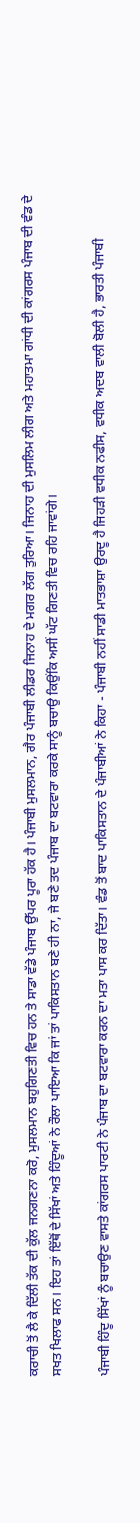ਕਰਾਚੀ ਤੋਂ ਲੈ ਕੇ ਦਿੱਲੀ ਤੱਕ ਦੀ ਕੁੱਲ ਜਨਗਣਨਾ ਕਰੋ, ਮੁਸਲਮਾਨ ਬਹੁਗਿਣਤੀ ਵਿਚ ਹਨ ਤੇ ਸਾਡਾ ਵੱਡੇ ਪੰਜਾਬ ਉੱਪਰ ਪੂਰਾ ਹੱਕ ਹੈ। ਪੰਜਾਬੀ ਮੁਸਲਮਾਨ, ਗੈਰ ਪੰਜਾਬੀ ਲੀਡਰ ਜਿਨਾਹ ਦੇ ਮਗਰ ਲੱਗ ਤੁਰਿਆ। ਜਿਨਾਹ ਦੀ ਮੁਸਲਿਮ ਲੀਗ ਅਤੇ ਮਹਾਤਮਾ ਗਾਂਧੀ ਦੀ ਕਾਂਗਰਸ ਪੰਜਾਬ ਦੀ ਵੰਡ ਦੇ ਸਖਤ ਖਿਲਾਫ ਸਨ। ਇਹ ਤਾਂ ਇੱਥੋਂ ਦੇ ਸਿੱਖਾਂ ਅਤੇ ਹਿੰਦੂਆਂ ਨੇ ਰੌਲਾ ਪਾਇਆ ਕਿ ਜਾਂ ਤਾਂ ਪਾਕਿਸਤਾਨ ਬਣੇ ਹੀ ਨਾ, ਜੇ ਬਣੇ ਤਦ ਪੰਜਾਬ ਦਾ ਬਟਵਾਰਾ ਕਰਕੇ ਸਾਨੂੰ ਬਚਾਉ ਕਿਉਂਕਿ ਅਸੀਂ ਘੱਟ ਗਿਣਤੀ ਵਿਚ ਰਹਿ ਜਾਵਾਂਗੇ।

ਪੰਜਾਬੀ ਹਿੰਦੂ ਸਿੱਖਾਂ ਨੂੰ ਬਚਾਉਣ ਵਾਸਤੇ ਕਾਂਗਰਸ ਪਾਰਟੀ ਨੇ ਪੰਜਾਬ ਦਾ ਬਟਵਾਰਾ ਕਰਨ ਦਾ ਮਤਾ ਪਾਸ ਕਰ ਦਿੱਤਾ। ਵੰਡ ਤੋਂ ਬਾਦ ਪਾਕਿਸਤਾਨ ਦੇ ਪੰਜਾਬੀਆਂ ਨੇ ਕਿਹਾ - ਪੰਜਾਬੀ ਨਹੀਂ ਸਾਡੀ ਮਾਤਭਾਸ਼ਾ ਉਰਦੂ ਹੈ ਜਿਹੜੀ ਵਧੀਕ ਨਫੀਸ, ਵਧੀਕ ਅਦਬ ਵਾਲੀ ਬੋਲੀ ਹੈ, ਭਾਰਤੀ ਪੰਜਾਬੀ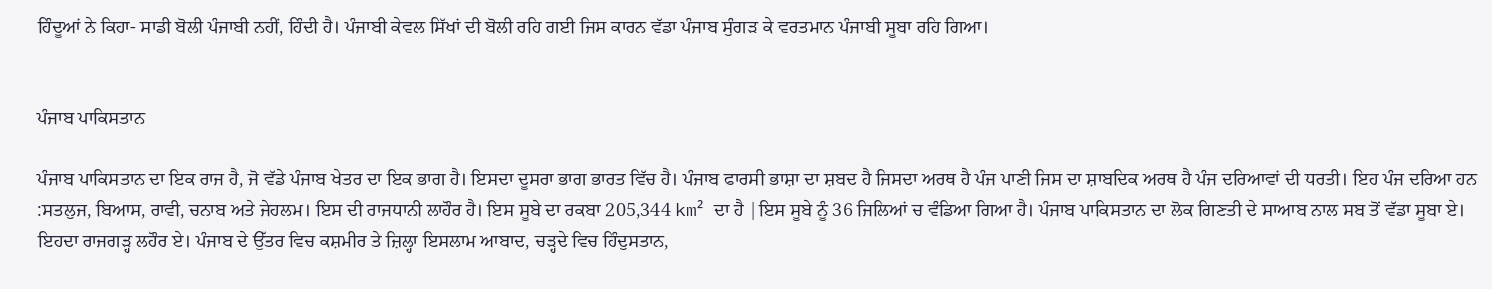ਹਿੰਦੂਆਂ ਨੇ ਕਿਹਾ- ਸਾਡੀ ਬੋਲੀ ਪੰਜਾਬੀ ਨਹੀਂ, ਹਿੰਦੀ ਹੈ। ਪੰਜਾਬੀ ਕੇਵਲ ਸਿੱਖਾਂ ਦੀ ਬੋਲੀ ਰਹਿ ਗਈ ਜਿਸ ਕਾਰਨ ਵੱਡਾ ਪੰਜਾਬ ਸੁੰਗੜ ਕੇ ਵਰਤਮਾਨ ਪੰਜਾਬੀ ਸੂਬਾ ਰਹਿ ਗਿਆ।


ਪੰਜਾਬ ਪਾਕਿਸਤਾਨ

ਪੰਜਾਬ ਪਾਕਿਸਤਾਨ ਦਾ ਇਕ ਰਾਜ ਹੈ, ਜੋ ਵੱਡੇ ਪੰਜਾਬ ਖੇਤ‍ਰ ਦਾ ਇਕ ਭਾਗ ਹੈ। ਇਸਦਾ ਦੂਸਰਾ ਭਾਗ ਭਾਰਤ ਵਿੱਚ ਹੈ। ਪੰਜਾਬ ਫਾਰਸੀ ਭਾਸ਼ਾ ਦਾ ਸ਼ਬਦ ਹੈ ਜਿਸਦਾ ਅਰਥ ਹੈ ਪੰਜ ਪਾਣੀ ਜਿਸ ਦਾ ਸ਼ਾਬਦਿਕ ਅਰਥ ਹੈ ਪੰਜ ਦਰਿਆਵਾਂ ਦੀ ਧਰਤੀ। ਇਹ ਪੰਜ ਦਰਿਆ ਹਨ :ਸਤਲੁਜ, ਬਿਆਸ, ਰਾਵੀ, ਚਨਾਬ ਅਤੇ ਜੇਹਲਮ। ਇਸ ਦੀ ਰਾਜਧਾਨੀ ਲਾਹੌਰ ਹੈ। ਇਸ ਸੂਬੇ ਦਾ ਰਕਬਾ 205,344 km² ਦਾ ਹੈ |ਇਸ ਸੂਬੇ ਨੂੰ 36 ਜਿਲਿਆਂ ਚ ਵੰਡਿਆ ਗਿਆ ਹੈ। ਪੰਜਾਬ ਪਾਕਿਸਤਾਨ ਦਾ ਲੋਕ ਗਿਣਤੀ ਦੇ ਸਾਆਬ ਨਾਲ ਸਬ ਤੋਂ ਵੱਡਾ ਸੂਬਾ ਏ। ਇਹਦਾ ਰਾਜਗੜ੍ਹ ਲਹੌਰ ਏ। ਪੰਜਾਬ ਦੇ ਉੱਤਰ ਵਿਚ ਕਸ਼ਮੀਰ ਤੇ ਜ਼ਿਲ੍ਹਾ ਇਸਲਾਮ ਆਬਾਦ, ਚੜ੍ਹਦੇ ਵਿਚ ਹਿੰਦੁਸਤਾਨ,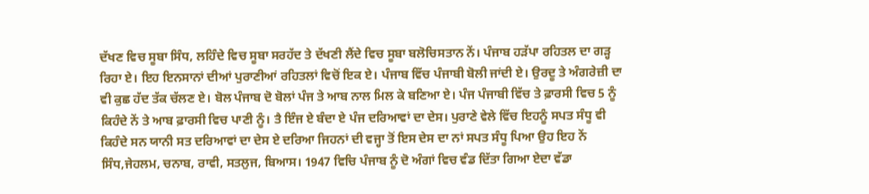ਦੱਖਣ ਵਿਚ ਸੂਬਾ ਸਿੰਧ, ਲਹਿੰਦੇ ਵਿਚ ਸੂਬਾ ਸਰਹੱਦ ਤੇ ਦੱਖਣੀ ਲੈਂਦੇ ਵਿਚ ਸੂਬਾ ਬਲੋਚਿਸਤਾਨ ਨੇਂ। ਪੰਜਾਬ ਹੜੱਪਾ ਰਹਿਤਲ ਦਾ ਗੜ੍ਹ ਰਿਹਾ ਏ। ਇਹ ਇਨਸਾਨਾਂ ਦੀਆਂ ਪੁਰਾਣੀਆਂ ਰਹਿਤਲਾਂ ਵਿਚੋਂ ਇਕ ਏ। ਪੰਜਾਬ ਵਿੱਚ ਪੰਜਾਬੀ ਬੋਲੀ ਜਾਂਦੀ ਏ। ਉਰਦੂ ਤੇ ਅੰਗਰੇਜ਼ੀ ਦਾ ਵੀ ਕੁਛ ਹੱਦ ਤੱਕ ਚੱਲਣ ਏ। ਬੋਲ ਪੰਜਾਬ ਦੋ ਬੋਲਾਂ ਪੰਜ ਤੇ ਆਬ ਨਾਲ ਮਿਲ ਕੇ ਬਣਿਆ ਏ। ਪੰਜ ਪੰਜਾਬੀ ਵਿੱਚ ਤੇ ਫ਼ਾਰਸੀ ਵਿਚ 5 ਨੂੰ ਕਿਹੰਦੇ ਨੇਂ ਤੇ ਆਬ ਫ਼ਾਰਸੀ ਵਿਚ ਪਾਣੀ ਨੂੰ। ਤੈ ਇੰਜ ਏ ਬੰਦਾ ਏ ਪੰਜ ਦਰਿਆਵਾਂ ਦਾ ਦੇਸ। ਪੁਰਾਣੇ ਵੇਲੇ ਵਿੱਚ ਇਹਨੂੰ ਸਪਤ ਸੰਧੂ ਵੀ ਕਿਹੰਦੇ ਸਨ ਯਾਨੀ ਸਤ ਦਰਿਆਵਾਂ ਦਾ ਦੇਸ ਏ ਦਰਿਆ ਜਿਹਨਾਂ ਦੀ ਵਜ੍ਹਾ ਤੋਂ ਇਸ ਦੇਸ ਦਾ ਨਾਂ ਸਪਤ ਸੰਧੂ ਪਿਆ ਉਹ ਇਹ ਨੇਂ ਸਿੰਧ,ਜੇਹਲਮ, ਚਨਾਬ, ਰਾਵੀ, ਸਤਲੁਜ, ਬਿਆਸ। 1947 ਵਿਚਿ ਪੰਜਾਬ ਨੂੰ ਦੋ ਅੰਗਾਂ ਵਿਚ ਵੰਡ ਦਿੱਤਾ ਗਿਆ ਏਦਾ ਵੱਡਾ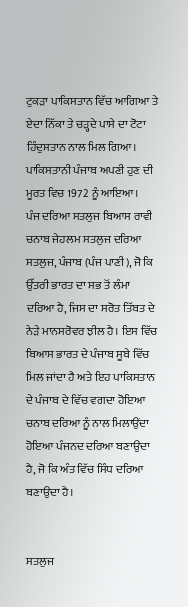ਟੁਕੜਾ ਪਾਕਿਸਤਾਨ ਵਿੱਚ ਆਗਿਆ ਤੇ ਏਦਾ ਨਿੱਕਾ ਤੇ ਚੜ੍ਹਦੇ ਪਾਸੇ ਦਾ ਟੋਟਾ ਹਿੰਦੁਸਤਾਨ ਨਾਲ ਮਿਲ ਗਿਆ।
ਪਾਕਿਸਤਾਨੀ ਪੰਜਾਬ ਅਪਣੀ ਹੁਣ ਦੀ ਮੂਰਤ ਵਿਚ 1972 ਨੂੰ ਆਇਆ।
ਪੰਜ ਦਰਿਆ ਸਤਲੁਜ ਬਿਆਸ ਰਾਵੀ ਚਨਾਬ ਜੇਹਲਮ ਸਤਲੁਜ ਦਰਿਆ ਸਤਲੁਜ, ਪੰਜਾਬ (ਪੰਜ ਪਾਣੀ), ਜੋ ਕਿ ਉੱਤਰੀ ਭਾਰਤ ਦਾ ਸਭ ਤੋਂ ਲੰਮਾ ਦਰਿਆ ਹੈ, ਜਿਸ ਦਾ ਸਰੋਤ ਤਿੱਬਤ ਦੇ ਨੇੜੇ ਮਾਨਸਰੋਵਰ ਝੀਲ ਹੈ। ਇਸ ਵਿੱਚ ਬਿਆਸ ਭਾਰਤ ਦੇ ਪੰਜਾਬ ਸੂਬੇ ਵਿੱਚ ਮਿਲ ਜਾਂਦਾ ਹੈ ਅਤੇ ਇਹ ਪਾਕਿਸਤਾਨ ਦੇ ਪੰਜਾਬ ਦੇ ਵਿੱਚ ਵਗਦਾ ਹੋਇਆ ਚਨਾਬ ਦਰਿਆ ਨੂੰ ਨਾਲ ਮਿਲਾਉਂਦਾ ਹੋਇਆ ਪੰਜਨਦ ਦਰਿਆ ਬਣਾਉਦਾ ਹੈ, ਜੋ ਕਿ ਅੰਤ ਵਿੱਚ ਸਿੰਧ ਦਰਿਆ ਬਣਾਉਦਾ ਹੈ।


ਸਤਲੁਜ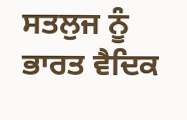ਸਤਲੁਜ ਨੂੰ ਭਾਰਤ ਵੈਦਿਕ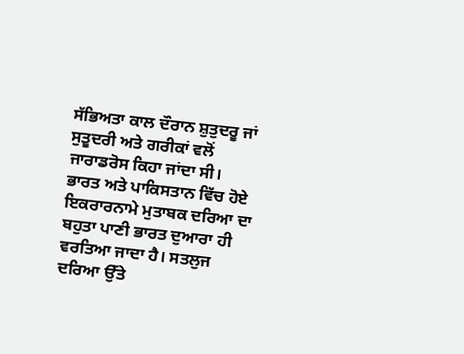ਸੱਭਿਅਤਾ ਕਾਲ ਦੌਰਾਨ ਸ਼ੁਤੁਦਰੂ ਜਾਂ ਸੁਤੂਦਰੀ ਅਤੇ ਗਰੀਕਾਂ ਵਲੋਂ ਜਾਰਾਡਰੋਸ ਕਿਹਾ ਜਾਂਦਾ ਸੀ। ਭਾਰਤ ਅਤੇ ਪਾਕਿਸਤਾਨ ਵਿੱਚ ਹੋਏ ਇਕਰਾਰਨਾਮੇ ਮੁਤਾਬਕ ਦਰਿਆ ਦਾ ਬਹੁਤਾ ਪਾਣੀ ਭਾਰਤ ਦੁਆਰਾ ਹੀ ਵਰਤਿਆ ਜਾਦਾ ਹੈ। ਸਤਲੁਜ ਦਰਿਆ ਉੱਤੇ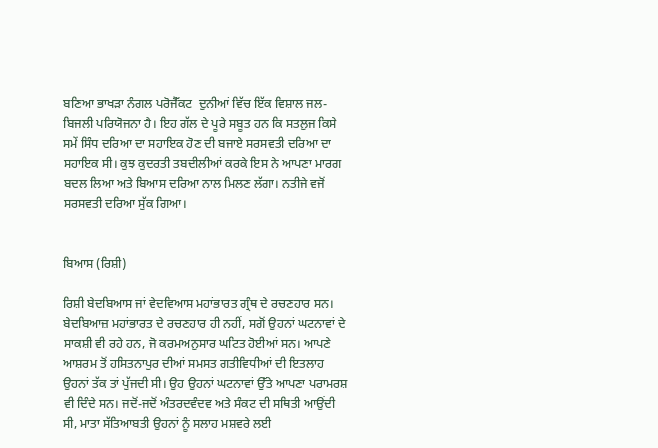ਬਣਿਆ ਭਾਖੜਾ ਨੰਗਲ ਪਰੋਜੈੱਕਟ  ਦੁਨੀਆਂ ਵਿੱਚ ਇੱਕ ਵਿਸ਼ਾਲ ਜਲ-ਬਿਜਲੀ ਪਰਿਯੋਜਨਾ ਹੈ। ਇਹ ਗੱਲ ਦੇ ਪੂਰੇ ਸਬੂਤ ਹਨ ਕਿ ਸਤਲੁਜ ਕਿਸੇ ਸਮੇਂ ਸਿੰਧ ਦਰਿਆ ਦਾ ਸਹਾਇਕ ਹੋਣ ਦੀ ਬਜਾਏ ਸਰਸਵਤੀ ਦਰਿਆ ਦਾ ਸਹਾਇਕ ਸੀ। ਕੁਝ ਕੁਦਰਤੀ ਤਬਦੀਲੀਆਂ ਕਰਕੇ ਇਸ ਨੇ ਆਪਣਾ ਮਾਰਗ ਬਦਲ ਲਿਆ ਅਤੇ ਬਿਆਸ ਦਰਿਆ ਨਾਲ ਮਿਲਣ ਲੱਗਾ। ਨਤੀਜੇ ਵਜੋਂ ਸਰਸਵਤੀ ਦਰਿਆ ਸੁੱਕ ਗਿਆ।


ਬਿਆਸ (ਰਿਸ਼ੀ)

ਰਿਸ਼ੀ ਬੇਦਬਿਆਸ ਜਾਂ ਵੇਦਵਿਆਸ ਮਹਾਂਭਾਰਤ ਗ੍ਰੰਥ ਦੇ ਰਚਣਹਾਰ ਸਨ। ਬੇਦਬਿਆਜ਼ ਮਹਾਂਭਾਰਤ ਦੇ ਰਚਣਹਾਰ ਹੀ ਨਹੀਂ, ਸਗੋਂ ਉਹਨਾਂ ਘਟਨਾਵਾਂ ਦੇ ਸਾਕਸ਼ੀ ਵੀ ਰਹੇ ਹਨ, ਜੋ ਕਰਮਅਨੁਸਾਰ ਘਟਿਤ ਹੋਈਆਂ ਸਨ। ਆਪਣੇ ਆਸ਼ਰਮ ਤੋਂ ਹਸਿਤਨਾਪੁਰ ਦੀਆਂ ਸਮਸਤ ਗਤੀਵਿਧੀਆਂ ਦੀ ਇਤਲਾਹ ਉਹਨਾਂ ਤੱਕ ਤਾਂ ਪੁੱਜਦੀ ਸੀ। ਉਹ ਉਹਨਾਂ ਘਟਨਾਵਾਂ ਉੱਤੇ ਆਪਣਾ ਪਰਾਮਰਸ਼ ਵੀ ਦਿੰਦੇ ਸਨ। ਜਦੋਂ-ਜਦੋਂ ਅੰਤਰਦਵੰਦਵ ਅਤੇ ਸੰਕਟ ਦੀ ਸਥਿਤੀ ਆਉਂਦੀ ਸੀ, ਮਾਤਾ ਸੱਤਿਆਬਤੀ ਉਹਨਾਂ ਨੂੰ ਸਲਾਹ ਮਸ਼ਵਰੇ ਲਈ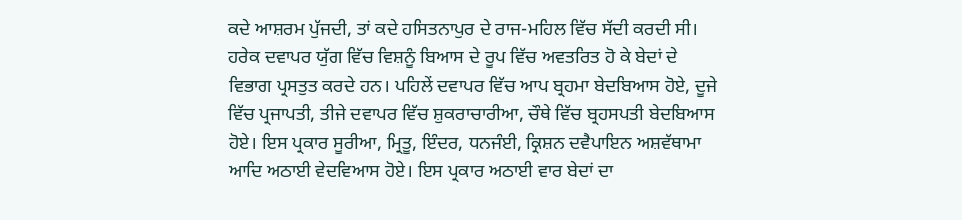ਕਦੇ ਆਸ਼ਰਮ ਪੁੱਜਦੀ, ਤਾਂ ਕਦੇ ਹਸਿਤਨਾਪੁਰ ਦੇ ਰਾਜ-ਮਹਿਲ ਵਿੱਚ ਸੱਦੀ ਕਰਦੀ ਸੀ। ਹਰੇਕ ਦਵਾਪਰ ਯੁੱਗ ਵਿੱਚ ਵਿਸ਼ਨੂੰ ਬਿਆਸ ਦੇ ਰੂਪ ਵਿੱਚ ਅਵਤਰਿਤ ਹੋ ਕੇ ਬੇਦਾਂ ਦੇ ਵਿਭਾਗ ਪ੍ਰਸਤੁਤ ਕਰਦੇ ਹਨ। ਪਹਿਲੇਂ ਦਵਾਪਰ ਵਿੱਚ ਆਪ ਬ੍ਰਹਮਾ ਬੇਦਬਿਆਸ ਹੋਏ, ਦੂਜੇ ਵਿੱਚ ਪ੍ਰਜਾਪਤੀ, ਤੀਜੇ ਦਵਾਪਰ ਵਿੱਚ ਸ਼ੁਕਰਾਚਾਰੀਆ, ਚੌਥੇ ਵਿੱਚ ਬ੍ਰਹਸਪਤੀ ਬੇਦਬਿਆਸ ਹੋਏ। ਇਸ ਪ੍ਰਕਾਰ ਸੂਰੀਆ, ਮ੍ਰਿਤੂ, ਇੰਦਰ, ਧਨਜੰਈ, ਕ੍ਰਿਸ਼ਨ ਦਵੈਪਾਇਨ ਅਸ਼ਵੱਥਾਮਾ ਆਦਿ ਅਠਾਈ ਵੇਦਵਿਆਸ ਹੋਏ। ਇਸ ਪ੍ਰਕਾਰ ਅਠਾਈ ਵਾਰ ਬੇਦਾਂ ਦਾ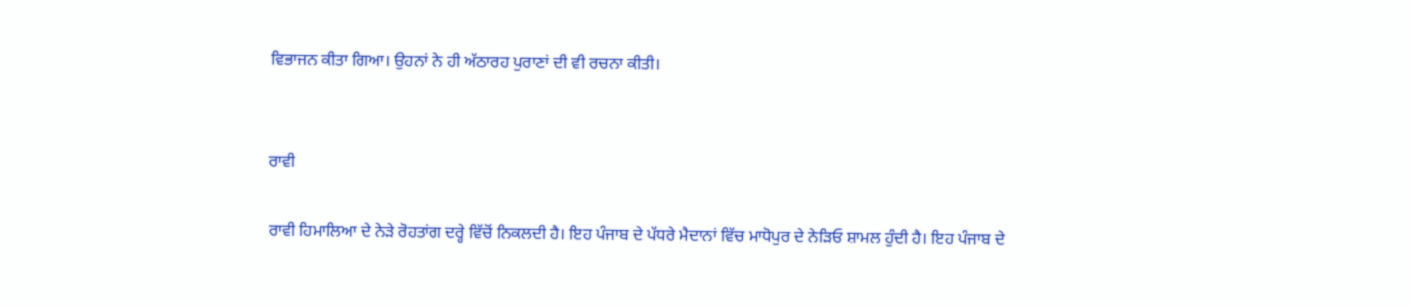ਵਿਭਾਜਨ ਕੀਤਾ ਗਿਆ। ਉਹਨਾਂ ਨੇ ਹੀ ਅੱਠਾਰਹ ਪੁਰਾਣਾਂ ਦੀ ਵੀ ਰਚਨਾ ਕੀਤੀ।


ਰਾਵੀ

ਰਾਵੀ ਹਿਮਾਲਿਆ ਦੇ ਨੇੜੇ ਰੋਹਤਾਂਗ ਦਰ੍ਹੇ ਵਿੱਚੋਂ ਨਿਕਲਦੀ ਹੈ। ਇਹ ਪੰਜਾਬ ਦੇ ਪੱਧਰੇ ਮੈਦਾਨਾਂ ਵਿੱਚ ਮਾਧੋਪੁਰ ਦੇ ਨੇੜਿਓ ਸ਼ਾਮਲ ਹੁੰਦੀ ਹੈ। ਇਹ ਪੰਜਾਬ ਦੇ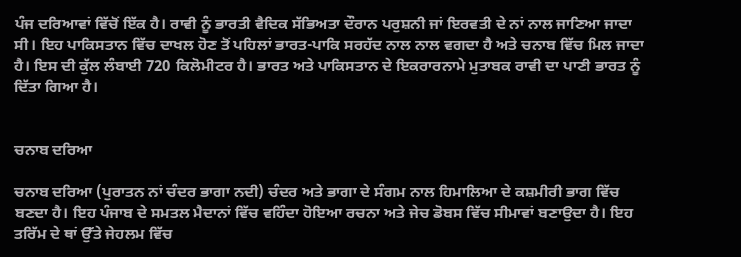ਪੰਜ ਦਰਿਆਵਾਂ ਵਿੱਚੋਂ ਇੱਕ ਹੈ। ਰਾਵੀ ਨੂੰ ਭਾਰਤੀ ਵੈਦਿਕ ਸੱਭਿਅਤਾ ਦੌਰਾਨ ਪਰੁਸ਼ਨੀ ਜਾਂ ਇਰਵਤੀ ਦੇ ਨਾਂ ਨਾਲ ਜਾਣਿਆ ਜਾਦਾ ਸੀ। ਇਹ ਪਾਕਿਸਤਾਨ ਵਿੱਚ ਦਾਖਲ ਹੋਣ ਤੋਂ ਪਹਿਲਾਂ ਭਾਰਤ-ਪਾਕਿ ਸਰਹੱਦ ਨਾਲ ਨਾਲ ਵਗਦਾ ਹੈ ਅਤੇ ਚਨਾਬ ਵਿੱਚ ਮਿਲ ਜਾਦਾ ਹੈ। ਇਸ ਦੀ ਕੁੱਲ ਲੰਬਾਈ 720 ਕਿਲੋਮੀਟਰ ਹੈ। ਭਾਰਤ ਅਤੇ ਪਾਕਿਸਤਾਨ ਦੇ ਇਕਰਾਰਨਾਮੇ ਮੁਤਾਬਕ ਰਾਵੀ ਦਾ ਪਾਣੀ ਭਾਰਤ ਨੂੰ ਦਿੱਤਾ ਗਿਆ ਹੈ।


ਚਨਾਬ ਦਰਿਆ

ਚਨਾਬ ਦਰਿਆ (ਪੁਰਾਤਨ ਨਾਂ ਚੰਦਰ ਭਾਗਾ ਨਦੀ) ਚੰਦਰ ਅਤੇ ਭਾਗਾ ਦੇ ਸੰਗਮ ਨਾਲ ਹਿਮਾਲਿਆ ਦੇ ਕਸ਼ਮੀਰੀ ਭਾਗ ਵਿੱਚ ਬਣਦਾ ਹੈ। ਇਹ ਪੰਜਾਬ ਦੇ ਸਮਤਲ ਮੈਦਾਨਾਂ ਵਿੱਚ ਵਹਿੰਦਾ ਹੋਇਆ ਰਚਨਾ ਅਤੇ ਜੇਚ ਡੋਬਸ ਵਿੱਚ ਸੀਮਾਵਾਂ ਬਣਾਉਦਾ ਹੈ। ਇਹ ਤਰਿੱਮ ਦੇ ਥਾਂ ਉੱਤੇ ਜੇਹਲਮ ਵਿੱਚ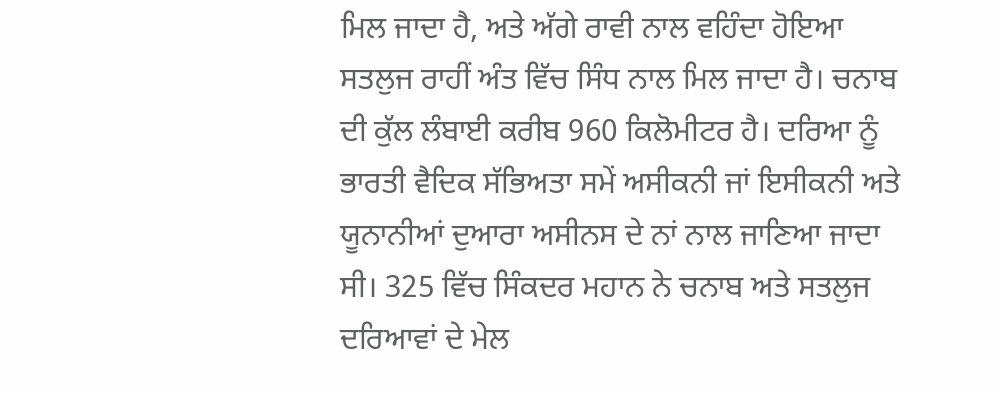ਮਿਲ ਜਾਦਾ ਹੈ, ਅਤੇ ਅੱਗੇ ਰਾਵੀ ਨਾਲ ਵਹਿੰਦਾ ਹੋਇਆ ਸਤਲੁਜ ਰਾਹੀਂ ਅੰਤ ਵਿੱਚ ਸਿੰਧ ਨਾਲ ਮਿਲ ਜਾਦਾ ਹੈ। ਚਨਾਬ ਦੀ ਕੁੱਲ ਲੰਬਾਈ ਕਰੀਬ 960 ਕਿਲੋਮੀਟਰ ਹੈ। ਦਰਿਆ ਨੂੰ ਭਾਰਤੀ ਵੈਦਿਕ ਸੱਭਿਅਤਾ ਸਮੇਂ ਅਸੀਕਨੀ ਜਾਂ ਇਸੀਕਨੀ ਅਤੇ ਯੂਨਾਨੀਆਂ ਦੁਆਰਾ ਅਸੀਨਸ ਦੇ ਨਾਂ ਨਾਲ ਜਾਣਿਆ ਜਾਦਾ ਸੀ। 325 ਵਿੱਚ ਸਿੰਕਦਰ ਮਹਾਨ ਨੇ ਚਨਾਬ ਅਤੇ ਸਤਲੁਜ ਦਰਿਆਵਾਂ ਦੇ ਮੇਲ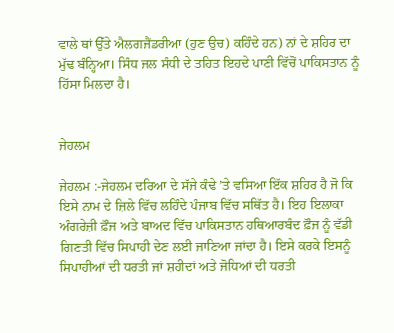ਵਾਲੇ ਥਾਂ ਉੱਤੇ ਐਲਗਜੈਂਡਰੀਆ (ਹੁਣ ਉਚ) ਕਹਿੰਦੇ ਹਨ) ਨਾਂ ਦੇ ਸ਼ਹਿਰ ਦਾ ਮੁੱਢ ਬੰਨ੍ਹਿਆ। ਸਿੰਧ ਜਲ ਸੰਧੀ ਦੇ ਤਹਿਤ ਇਹਦੇ ਪਾਣੀ ਵਿੱਚੋਂ ਪਾਕਿਸਤਾਨ ਨੂੰ ਹਿੱਸਾ ਮਿਲਦਾ ਹੈ।


ਜੇਹਲਮ

ਜੇਹਲਮ :-ਜੇਹਲਮ ਦਰਿਆ ਦੇ ਸੱਜੇ ਕੰਢੇ ’ਤੇ ਵਸਿਆ ਇੱਕ ਸ਼ਹਿਰ ਹੈ ਜੋ ਕਿ ਇਸੇ ਨਾਮ ਦੇ ਜ਼ਿਲੇ ਵਿੱਚ ਲਹਿੰਦੇ ਪੰਜਾਬ ਵਿੱਚ ਸਥਿੱਤ ਹੈ। ਇਹ ਇਲਾਕਾ ਅੰਗਰੇਜ਼ੀ ਫ਼ੌਜ ਅਤੇ ਬਾਅਦ ਵਿੱਚ ਪਾਕਿਸਤਾਨ ਹਥਿਆਰਬੰਦ ਫ਼ੌਜ ਨੂੰ ਵੱਡੀ ਗਿਣਤੀ ਵਿੱਚ ਸਿਪਾਹੀ ਦੇਣ ਲਈ ਜਾਣਿਆ ਜਾਂਦਾ ਹੈ। ਇਸੇ ਕਰਕੇ ਇਸਨੂੰ ਸਿਪਾਹੀਆਂ ਦੀ ਧਰਤੀ ਜਾਂ ਸ਼ਹੀਦਾਂ ਅਤੇ ਜੋਧਿਆਂ ਦੀ ਧਰਤੀ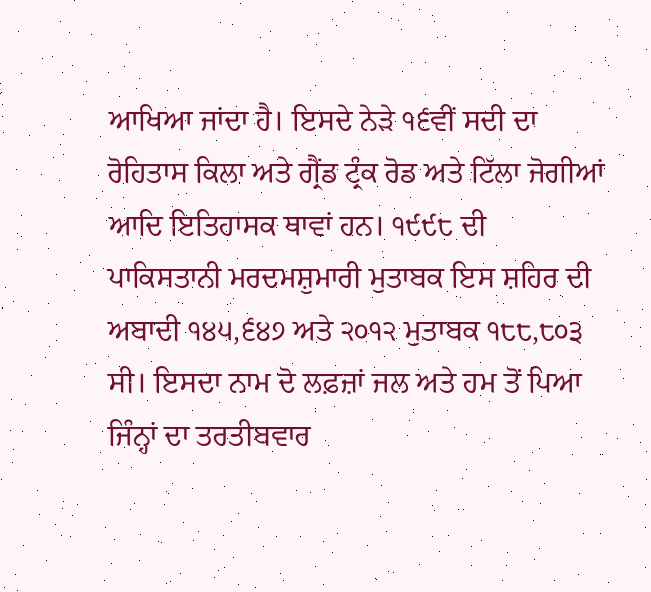ਆਖਿਆ ਜਾਂਦਾ ਹੈ। ਇਸਦੇ ਨੇੜੇ ੧੬ਵੀਂ ਸਦੀ ਦਾ ਰੋਹਿਤਾਸ ਕਿਲਾ ਅਤੇ ਗ੍ਰੈਂਡ ਟ੍ਰੰਕ ਰੋਡ ਅਤੇ ਟਿੱਲਾ ਜੋਗੀਆਂ ਆਦਿ ਇਤਿਹਾਸਕ ਥਾਵਾਂ ਹਨ। ੧੯੯੮ ਦੀ ਪਾਕਿਸਤਾਨੀ ਮਰਦਮਸ਼ੁਮਾਰੀ ਮੁਤਾਬਕ ਇਸ ਸ਼ਹਿਰ ਦੀ ਅਬਾਦੀ ੧੪੫,੬੪੭ ਅਤੇ ੨੦੧੨ ਮੁਤਾਬਕ ੧੮੮,੮੦੩ ਸੀ। ਇਸਦਾ ਨਾਮ ਦੋ ਲਫ਼ਜ਼ਾਂ ਜਲ ਅਤੇ ਹਮ ਤੋਂ ਪਿਆ ਜਿੰਨ੍ਹਾਂ ਦਾ ਤਰਤੀਬਵਾਰ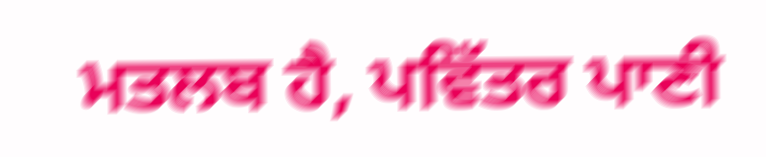ਮਤਲਬ ਹੈ, ਪਵਿੱਤਰ ਪਾਣੀ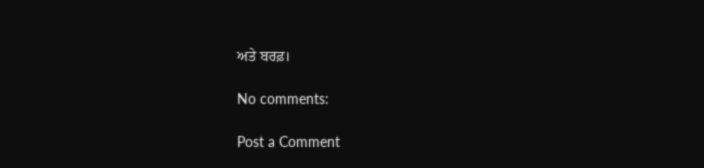ਅਤੇ ਬਰਫ਼।

No comments:

Post a Comment